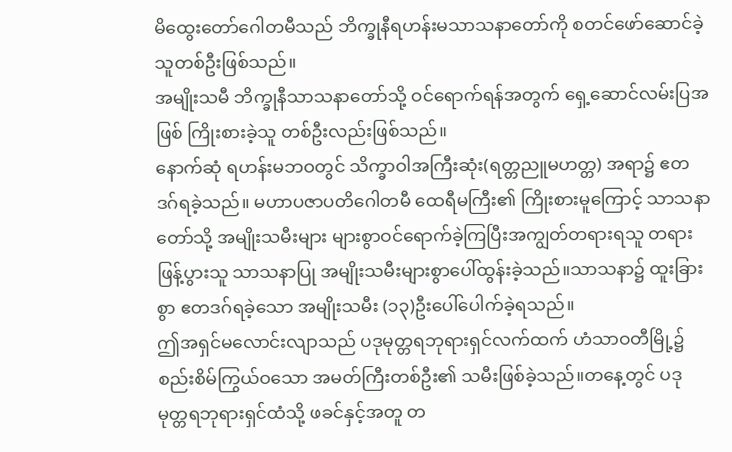မိထွေးတော်ဂေါတမီသည် ဘိက္ခုနီရဟန်းမသာသနာတော်ကို စတင်ဖော်ဆောင်ခဲ့သူတစ်ဦးဖြစ်သည်။
အမျိုးသမီ ဘိက္ခုနီသာသနာတော်သို့ ဝင်ရောက်ရန်အတွက် ရှေ့ဆောင်လမ်းပြအဖြစ် ကြိုးစားခဲ့သူ တစ်ဦးလည်းဖြစ်သည်။
နောက်ဆုံ ရဟန်းမဘဝတွင် သိက္ခာဝါအကြီးဆုံး(ရတ္တညူမဟတ္တ) အရာ၌ ဧတဒဂ်ရခဲ့သည်။ မဟာပဇာပတိဂေါတမီ ထေရီမကြီး၏ ကြိုးစားမူကြောင့် သာသနာတော်သို့ အမျိုးသမီးများ များစွာဝင်ရောက်ခဲ့ကြပြီးအကျွတ်တရားရသူ တရားဖြန့်ပွားသူ သာသနာပြု အမျိုးသမီးများစွာပေါ်ထွန်းခဲ့သည်။သာသနာ၌ ထူးခြားစွာ ဧတဒဂ်ရခဲ့သော အမျိုးသမီး (၁၃)ဦးပေါ်ပေါက်ခဲ့ရသည်။
ဤအရှင်မလောင်းလျာသည် ပဒုမုတ္တရဘုရားရှင်လက်ထက် ဟံသာဝတီမြို့၌ စည်းစိမ်ကြွယ်ဝသော အမတ်ကြီးတစ်ဦး၏ သမီးဖြစ်ခဲ့သည်။တနေ့တွင် ပဒုမုတ္တရဘုရားရှင်ထံသို့ ဖခင်နှင့်အတူ တ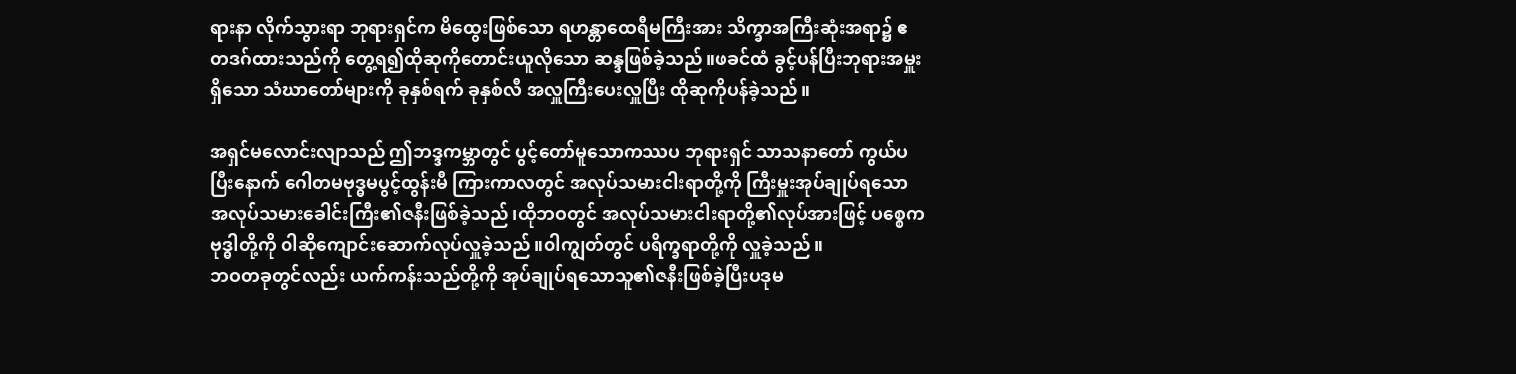ရားနာ လိုက်သွားရာ ဘုရားရှင်က မိထွေးဖြစ်သော ရဟန္တာထေရီမကြီးအား သိက္ခာအကြီးဆုံးအရာ၌ ဧတဒဂ်ထားသည်ကို တွေ့ရ၍ထိုဆုကိုတောင်းယူလိုသော ဆန္ဒဖြစ်ခဲ့သည်။ဖခင်ထံ ခွင့်ပန်ပြီးဘုရားအမှူးရှိသော သံဃာတော်များကို ခုနှစ်ရက် ခုနှစ်လီ အလှူကြီးပေးလှူပြီး ထိုဆုကိုပန်ခဲ့သည်။

အရှင်မလောင်းလျာသည် ဤဘဒ္ဒကမ္ဘာတွင် ပွင့်တော်မူသောကဿပ ဘုရားရှင် သာသနာတော် ကွယ်ပပြီးနောက် ဂေါတမဗုဒ္ဓမပွင့်ထွန်းမီ ကြားကာလတွင် အလုပ်သမားငါးရာတို့ကို ကြီးမှူးအုပ်ချုပ်ရသော အလုပ်သမားခေါင်းကြီး၏ဇနီးဖြစ်ခဲ့သည်၊ထိုဘဝတွင် အလုပ်သမားငါးရာတို့၏လုပ်အားဖြင့် ပစ္စေကဗုဒ္ဓါတို့ကို ၀ါဆိုကျောင်းဆောက်လုပ်လှူခဲ့သည်။၀ါကျွတ်တွင် ပရိက္ခရာတို့ကို လှူခဲ့သည်။
ဘဝတခုတွင်လည်း ယက်ကန်းသည်တို့ကို အုပ်ချုပ်ရသောသူ၏ဇနီးဖြစ်ခဲ့ပြီးပဒုမ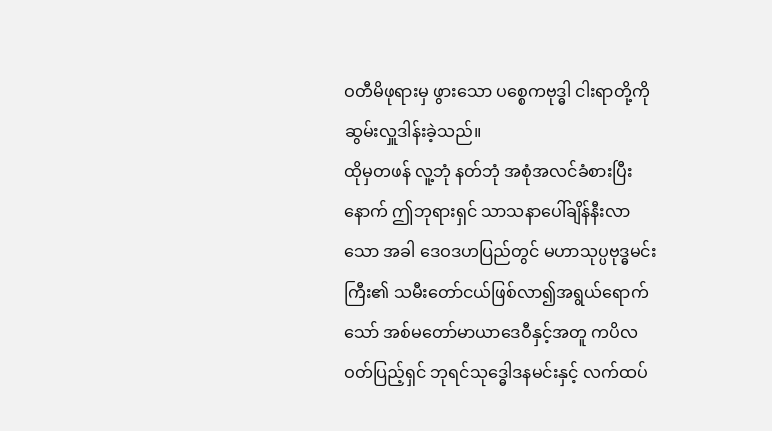ဝတီမိဖုရားမှ ဖွားသော ပစ္စေကဗုဒ္ဓါ ငါးရာတို့ကိုဆွမ်းလှူဒါန်းခဲ့သည်။
ထိုမှတဖန် လူ့ဘုံ နတ်ဘုံ အစုံအလင်ခံစားပြီးနောက် ဤဘုရားရှင် သာသနာပေါ်ချိန်နီးလာသော အခါ ဒေဝဒဟပြည်တွင် မဟာသုပ္ပဗုဒ္ဓမင်းကြီး၏ သမီးတော်ငယ်ဖြစ်လာ၍အရွယ်ရောက်သော် အစ်မတော်မာယာဒေဝီနှင့်အတူ ကပိလဝတ်ပြည့်ရှင် ဘုရင်သုဒ္ဓေါဒနမင်းနှင့် လက်ထပ်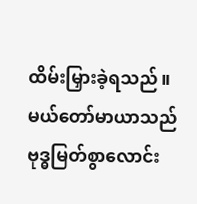ထိမ်းမြှားခဲ့ရသည်။
မယ်တော်မာယာသည် ဗုဒ္ဓမြတ်စွာလောင်း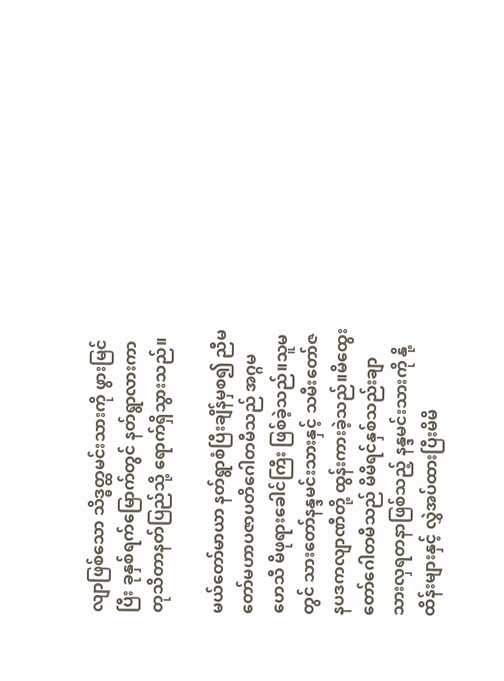လျာဖြစ်သော သိဒ္ဓတ္ထမင်းသားကို ဖွားမြင်ပြီး ခုနှစ်ရက်မြောက်တွင် နတ်ရွာလားကာ တုသိတာနတ်ပြည်သို့ ရောက်ရှိသွားသည်။

မယ်တော်မာယာ နတ်ရွာစံပြီးချိန်မှစ၍ ညီမတော်မဟာပဇာပတိဂေါတမီသည် အဂ္ဂမဟေသီ မိဖုရားခေါင်ကြီး ဖြစ်ခဲ့သည်။သူမတွင် သားတော်နန္ဒမင်းသားနှင့် သမီးတော်ဇနပဒကလျာဏီတို့ ထွန်းကားခဲ့သည်။မိထွေးတော်ဂေါတမီသည် မိမိရင်နှစ်သည်းချာ သားလှရတနာဖြစ်သည့် နန္ဒမင်းသားကို နို့ထိန်းများနှင့် လွှဲအပ်ထားပြီးမိမိ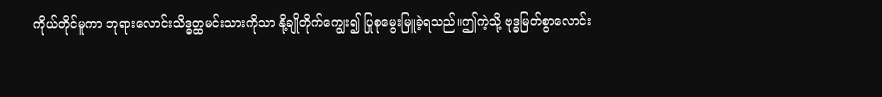ကိုယ်တိုင်မူကာ ဘုရားလောင်းသိဒ္ဓတ္ထမင်းသားကိုသာ နို့ချိုတိုက်ကျွေး၍ ပြုစုမွေးမြူခဲ့ရသည်။ဤကဲ့သို့ ဗုဒ္ဓမြတ်စွာလောင်း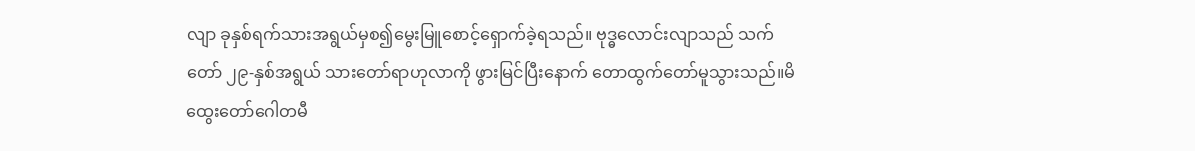လျာ ခုနှစ်ရက်သားအရွယ်မှစ၍မွေးမြူစောင့်ရှောက်ခဲ့ရသည်။ ဗုဒ္ဓလောင်းလျာသည် သက်တော် ၂၉-နှစ်အရွယ် သားတော်ရာဟုလာကို ဖွားမြင်ပြီးနောက် တောထွက်တော်မူသွားသည်။မိထွေးတော်ဂေါတမီ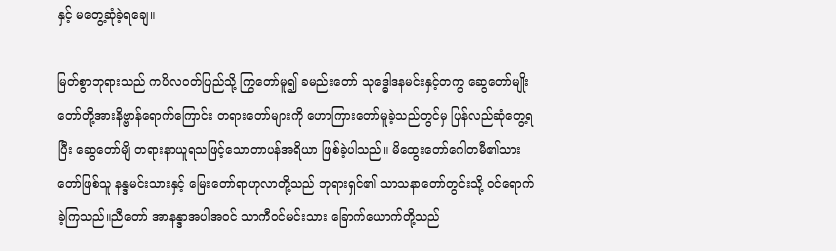နှင့် မတွေ့ဆုံခဲ့ရချေ။

မြတ်စွာဘုရားသည် ကပိလဝတ်ပြည်သို့ ကြွတော်မူ၍ ခမည်းတော် သုဒ္ဓေါဒနမင်းနှင့်တကွ ဆွေတော်မျိုးတော်တို့အားနိဗ္ဗာန်ရောက်ကြောင်း တရားတော်များကို ဟောကြားတော်မူခဲ့သည်တွင်မှ ပြန်လည်ဆုံတွေ့ရပြီး ဆွေတော်မျိ တရားနာယူရသဖြင့်သောတာပန်အရိယာ ဖြစ်ခဲ့ပါသည်။ မိထွေးတော်ဂေါတမီ၏သားတော်ဖြစ်သူ နန္ဒမင်းသားနှင့် မြေးတော်ရာဟုလာတို့သည် ဘုရားရှင်၏ သာသနာတော်တွင်းသို့ ဝင်ရောက်ခဲ့ကြသည်။ညီတော် အာနန္ဒာအပါအဝင် သာကီဝင်မင်းသား ခြောက်ယောက်တို့သည်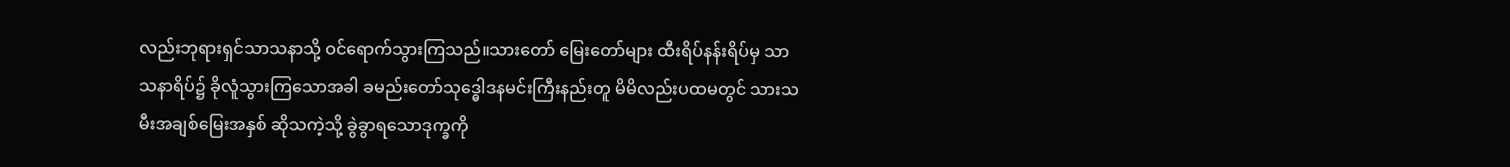လည်းဘုရားရှင်သာသနာသို့ ဝင်ရောက်သွားကြသည်။သားတော် မြေးတော်များ ထီးရိပ်နန်းရိပ်မှ သာသနာရိပ်၌ ခိုလူံသွားကြသောအခါ ခမည်းတော်သုဒ္ဓေါဒနမင်းကြီးနည်းတူ မိမိလည်းပထမတွင် သားသမီးအချစ်မြေးအနှစ် ဆိုသကဲ့သို့ ခွဲခွာရသောဒုက္ခကို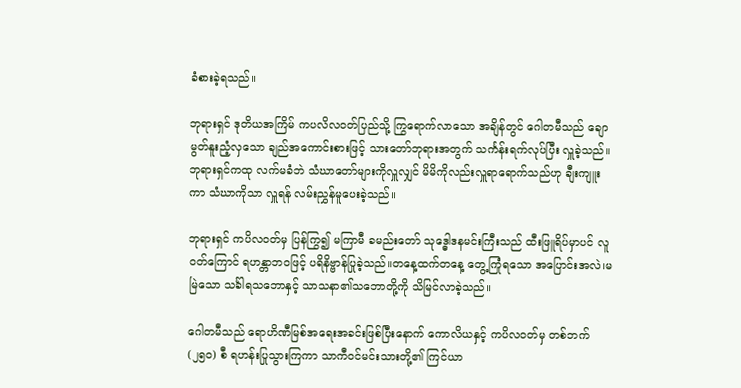ခံစားခဲ့ရသည်။

ဘုရားရှင် ဒုတိယအကြိမ် ကပလိလဝတ်ပြည်သို့ ကြွရောက်လာသော အချိန်တွင် ဂေါတမီသည် ချောမွတ်နူးညံ့လှသော ချည်အကောင်းစားဖြင့် သားတော်ဘုရားအတွက် သင်္ကန်းရက်လုပ်ပြီး လှူခဲ့သည်။ ဘုရားရှင်ကထု လက်မခံဘဲ သံဃာတော်များကိုလှူလျှင် မိမိကိုလည်းလှူရာရောက်သည်ဟု ချီးကျူးကာ သံဃာကိုသာ လှူရန် လမ်းညွှန်မူပေးခဲ့သည်။

ဘုရားရှင် ကပိလဝတ်မှ ပြန်ကြွ၍ မကြာမီ ခမည်းတော် သုဒ္ဓေါဒနမင်းကြီးသည် ထီးဖြူရိပ်မှာပင် လူဝတ်ကြောင် ရဟန္တာဘဝဖြင့် ပရိနိဗ္ဗာန်ပြုခဲ့သည်။တနေ့ထက်တနေ့ တွေ့ကြုံရသော အပြောင်းအလဲ၊မမြဲသော သင်္ခါရသဘောနှင့် သာသနာ၏သဘောတို့ကို သိမြင်လာခဲ့သည်။

ဂေါတမီသည် ရောဟိဏီမြစ်အရေးအခင်းဖြစ်ပြီးနောက် ကောလိယနှင့် ကပိလဝတ်မှ တစ်ဘက်(၂၅၀) စီ ရဟန်းပြုသွားကြကာ သာကီဝင်မင်းသားတို့၏ ကြင်ယာ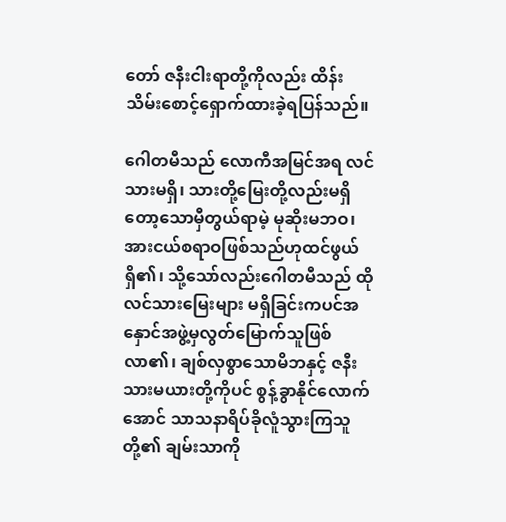တော် ဇနီးငါးရာတို့ကိုလည်း ထိန်းသိမ်းစောင့်ရှောက်ထားခဲ့ရပြန်သည်။

ဂေါတမီသည် လောကီအမြင်အရ လင်သားမရှိ၊ သားတို့မြေးတို့လည်းမရှိတော့သောမှီတွယ်ရာမဲ့ မုဆိုးမဘဝ၊ အားငယ်စရာဝဖြစ်သည်ဟုထင်ဖွယ်ရှိ၏၊ သို့သော်လည်းဂေါတမီသည် ထိုလင်သားမြေးများ မရှိခြင်းကပင်အနှောင်အဖွဲ့မှလွတ်မြောက်သူဖြစ်လာ၏၊ ချစ်လှစွာသောမိဘနှင့် ဇနီးသားမယားတို့ကိုပင် စွန့်ခွာနိုင်လောက်အောင် သာသနာရိပ်ခိုလူံသွားကြသူတို့၏ ချမ်းသာကို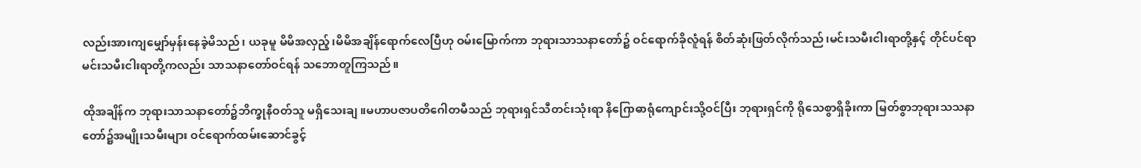လည်းအားကျမျှော်မှန်းနေခဲ့မိသည်၊ ယခုမူ မိမိအလှည့်၊မိမိအချိန်ရောက်လေပြီဟု ဝမ်းမြောက်ကာ ဘုရားသာသနာတော်၌ ဝင်ရောက်ခိုလူံရန် စိတ်ဆုံးဖြတ်လိုက်သည်၊မင်းသမီးငါးရာတို့နှင့် တိုင်ပင်ရာ မင်းသမီးငါးရာတို့ကလည်း သာသနာတော်ဝင်ရန် သဘောတူကြသည်။

ထိုအချိန်က ဘုရားသာသနာတော်၌ဘိက္ခုနီဝတ်သူ မရှိသေးချ။မဟာပဇာပတိဂေါတမီသည် ဘုရားရှင်သီတင်းသုံးရာ နိဂြောဓာရုံကျောင်းသို့ဝင်ပြီး ဘုရားရှင်ကို ရိုသေစွာရှိခိုးကာ မြတ်စွာဘုရားသသနာတော်၌အမျိုးသမီးများ ဝင်ရောက်ထမ်းဆောင်ခွင့်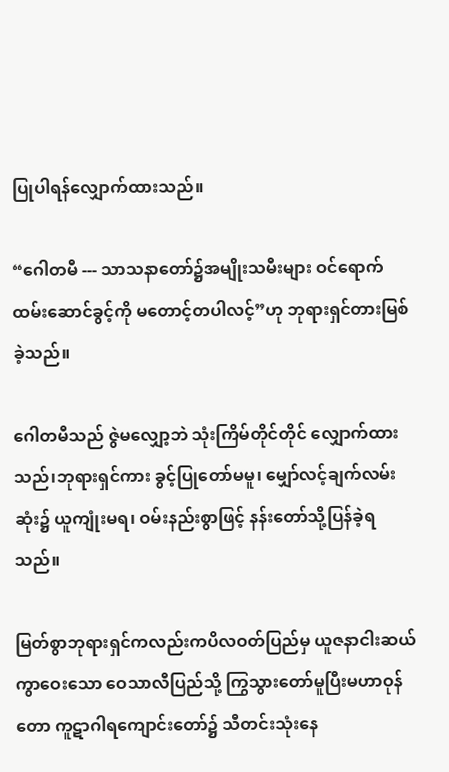ပြုပါရန်လျှောက်ထားသည်။

“ဂေါတမီ --- သာသနာတော်၌အမျိုးသမီးများ ဝင်ရောက်ထမ်းဆောင်ခွင့်ကို မတောင့်တပါလင့်”ဟု ဘုရားရှင်တားမြစ်ခဲ့သည်။

ဂေါတမီသည် ဇွဲမလျှော့ဘဲ သုံးကြိမ်တိုင်တိုင် လျှောက်ထားသည်၊ဘုရားရှင်ကား ခွင့်ပြုတော်မမူ၊ မျှော်လင့်ချက်လမ်းဆုံး၌ ယူကျုံးမရ၊ ဝမ်းနည်းစွာဖြင့် နန်းတော်သို့ပြန်ခဲ့ရသည်။

မြတ်စွာဘုရားရှင်ကလည်းကပိလဝတ်ပြည်မှ ယူဇနာငါးဆယ်ကွာဝေးသော ဝေသာလီပြည်သို့ ကြွသွားတော်မူပြီးမဟာဝုန်တော ကူဋာဂါရကျောင်းတော်၌ သီတင်းသုံးနေ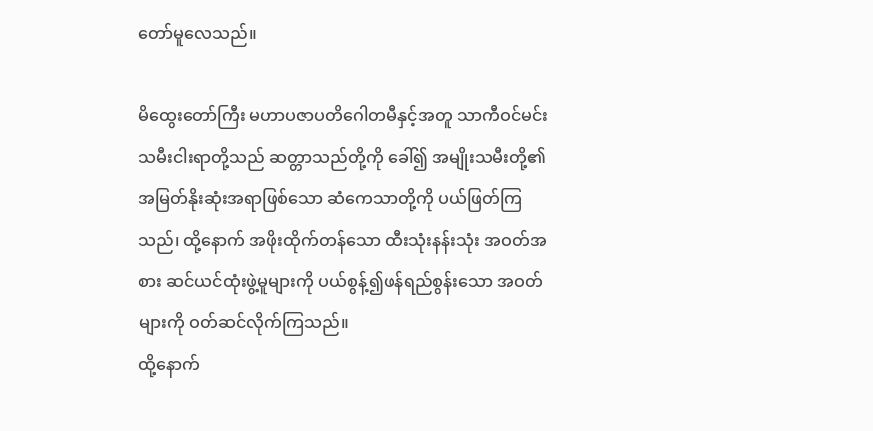တော်မူလေသည်။

မိထွေးတော်ကြီး မဟာပဇာပတိဂေါတမီနှင့်အတူ သာကီဝင်မင်းသမီးငါးရာတို့သည် ဆတ္တာသည်တို့ကို ခေါ်၍ အမျိုးသမီးတို့၏အမြတ်နိုးဆုံးအရာဖြစ်သော ဆံကေသာတို့ကို ပယ်ဖြတ်ကြသည်၊ ထို့နောက် အဖိုးထိုက်တန်သော ထီးသုံးနန်းသုံး အဝတ်အစား ဆင်ယင်ထုံးဖွဲ့မူများကို ပယ်စွန့်၍ဖန်ရည်စွန်းသော အဝတ်များကို ဝတ်ဆင်လိုက်ကြသည်။
ထို့နောက်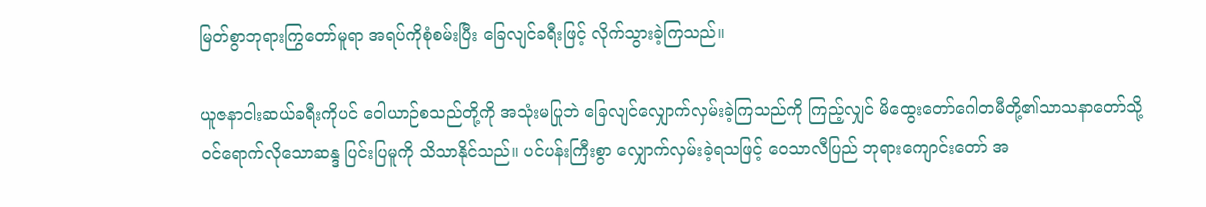မြတ်စွာဘုရားကြွတော်မူရာ အရပ်ကိုစုံစမ်းပြီး ခြေလျင်ခရီးဖြင့် လိုက်သွားခဲ့ကြသည်။

ယူဇနာငါးဆယ်ခရီးကိုပင် ဝေါယာဉ်စသည်တို့ကို အသုံးမပြုဘဲ ခြေလျင်လျှောက်လှမ်းခဲ့ကြသည်ကို ကြည့်လျှင် မိထွေးတော်ဂေါတမီတို့၏သာသနာတော်သို့ ဝင်ရောက်လိုသောဆန္ဒ ပြင်းပြမူကို သိသာနိုင်သည်။ ပင်ပန်းကြီးစွာ လျှောက်လှမ်းခဲ့ရသဖြင့် ဝေသာလီပြည် ဘုရားကျောင်းတော် အ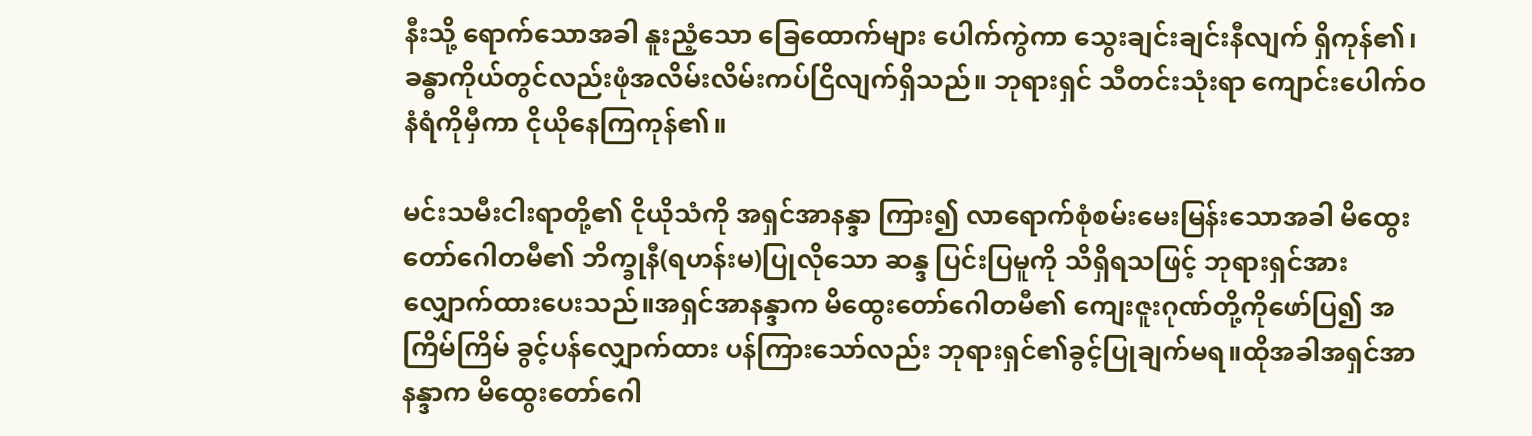နီးသို့ ရောက်သောအခါ နူးညံ့သော ခြေထောက်များ ပေါက်ကွဲကာ သွေးချင်းချင်းနီလျက် ရှိကုန်၏၊ ခန္ဓာကိုယ်တွင်လည်းဖုံအလိမ်းလိမ်းကပ်ငြိလျက်ရှိသည်။ ဘုရားရှင် သီတင်းသုံးရာ ကျောင်းပေါက်ဝနံရံကိုမှီကာ ငိုယိုနေကြကုန်၏။

မင်းသမီးငါးရာတို့၏ ငိုယိုသံကို အရှင်အာနန္ဒာ ကြား၍ လာရောက်စုံစမ်းမေးမြန်းသောအခါ မိထွေးတော်ဂေါတမီ၏ ဘိက္ခုနီ(ရဟန်းမ)ပြုလိုသော ဆန္ဒ ပြင်းပြမူကို သိရှိရသဖြင့် ဘုရားရှင်အားလျှောက်ထားပေးသည်။အရှင်အာနန္ဒာက မိထွေးတော်ဂေါတမီ၏ ကျေးဇူးဂုဏ်တို့ကိုဖော်ပြ၍ အကြိမ်ကြိမ် ခွင့်ပန်လျှောက်ထား ပန်ကြားသော်လည်း ဘုရားရှင်၏ခွင့်ပြုချက်မရ။ထိုအခါအရှင်အာနန္ဒာက မိထွေးတော်ဂေါ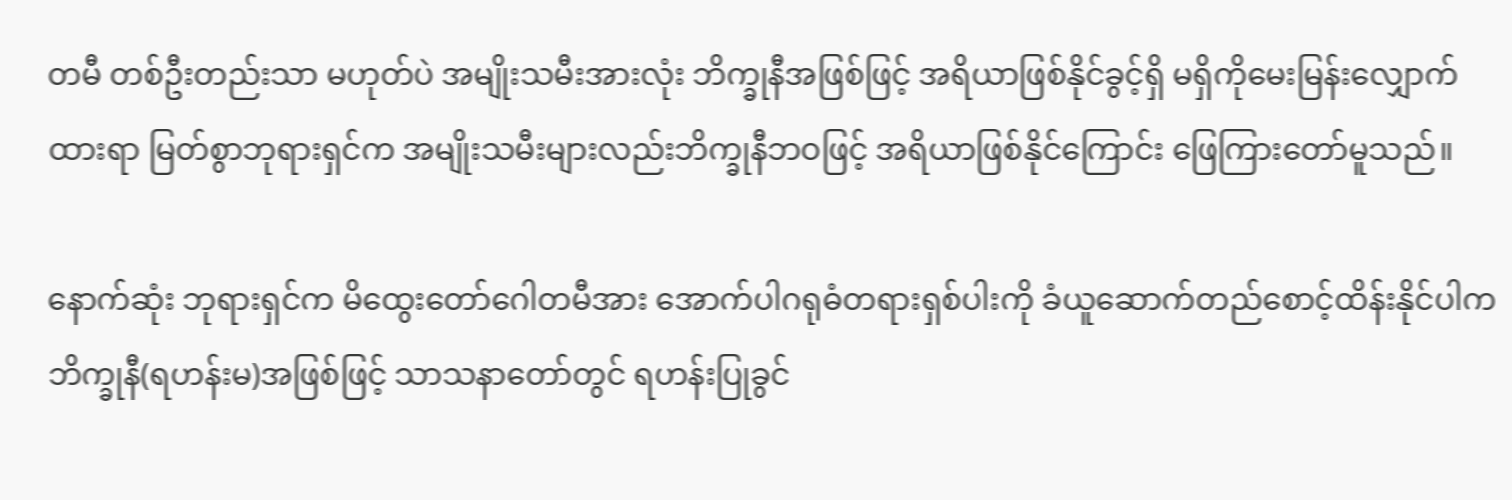တမီ တစ်ဦးတည်းသာ မဟုတ်ပဲ အမျိုးသမီးအားလုံး ဘိက္ခုနီအဖြစ်ဖြင့် အရိယာဖြစ်နိုင်ခွင့်ရှိ မရှိကိုမေးမြန်းလျှောက်ထားရာ မြတ်စွာဘုရားရှင်က အမျိုးသမီးများလည်းဘိက္ခုနီဘဝဖြင့် အရိယာဖြစ်နိုင်ကြောင်း ဖြေကြားတော်မူသည်။

နောက်ဆုံး ဘုရားရှင်က မိထွေးတော်ဂေါတမီအား အောက်ပါဂရုဓံတရားရှစ်ပါးကို ခံယူဆောက်တည်စောင့်ထိန်းနိုင်ပါက ဘိက္ခုနီ(ရဟန်းမ)အဖြစ်ဖြင့် သာသနာတော်တွင် ရဟန်းပြုခွင်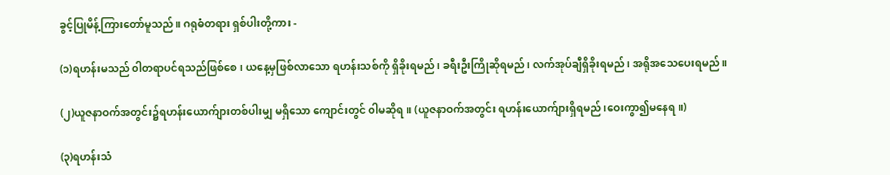ခွင့်ပြုမိန့်ကြားတော်မူသည်။ ဂရုဓံတရား ရှစ်ပါးတို့ကား -

(၁)ရဟန်းမသည် ၀ါတရာပင်ရသည်ဖြစ်စေ၊ ယနေ့မှဖြစ်လာသော ရဟန်းသစ်ကို ရှိခိုးရမည်၊ ခရီးဦးကြိုဆိုရမည်၊ လက်အုပ်ချီရှိခိုးရမည်၊ အရိုအသေပေးရမည်။

(၂)ယူဇနာဝက်အတွင်း၌ရဟန်းယောက်ျားတစ်ပါးမျှ မရှိသော ကျောင်းတွင် ၀ါမဆိုရ။ (ယူဇနာဝက်အတွင်း ရဟန်းယောက်ျားရှိရမည်၊ဝေးကွာ၍မနေရ။)

(၃)ရဟန်းသံ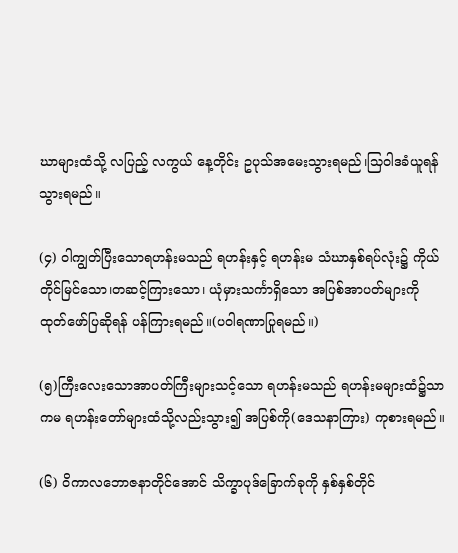ဃာများထံသို့ လပြည့် လကွယ် နေ့တိုင်း ဥပုသ်အမေးသွားရမည်၊သြဝါဒခံယူရန် သွားရမည်။

(၄) ၀ါကျွတ်ပြီးသောရဟန်းမသည် ရဟန်းနှင့် ရဟန်းမ သံဃာနှစ်ရပ်လုံး၌ ကိုယ်တိုင်မြင်သော၊တဆင့်ကြားသော၊ ယုံမှားသင်္ကာရှိသော အပြစ်အာပတ်များကို ထုတ်ဖော်ပြဆိုရန် ပန်ကြားရမည်။(ပဝါရဏာပြုရမည်။)

(၅)ကြီးလေးသောအာပတ်ကြီးများသင့်သော ရဟန်းမသည် ရဟန်းမများထံ၌သာ ကမ ရဟန်းတော်များထံသို့လည်းသွား၍ အပြစ်ကို(ဒေသနာကြား) ကုစားရမည်။

(၆) ၀ိကာလဘောဇနာတိုင်အောင် သိက္ခာပုဒ်ခြောက်ခုကို နှစ်နှစ်တိုင်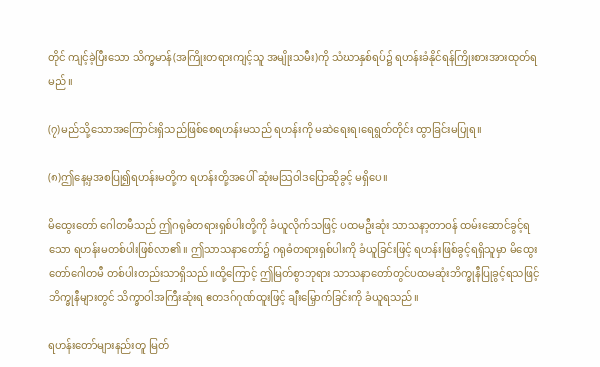တိုင် ကျင့်ခဲ့ပြီးသော သိက္ခမာန်(အကြိုးတရားကျင့်သူ အမျိုးသမီး)ကို သံဃာနှစ်ရပ်၌ ရဟန်းခံနိုင်ရန်ကြိုးစားအားထုတ်ရမည်။

(၇)မည်သို့သောအကြောင်းရှိသည်ဖြစ်စေရဟန်းမသည် ရဟန်းကို မဆဲရေးရ၊ရေရွတ်တိုင်း ထွာခြင်းမပြုရ။

(၈)ဤနေ့မှအစပြု၍ရဟန်းမတို့က ရဟန်းတို့အပေါ် ဆုံးမသြဝါဒပြောဆိုခွင့် မရှိပေ။

မိထွေးတော် ဂေါတမီသည် ဤဂရုဓံတရားရှစ်ပါးတို့ကို ခံယူလိုက်သဖြင့် ပထမဦးဆုံး သာသနာ့တာဝန် ထမ်းဆောင်ခွင့်ရသော ရဟန်းမတစ်ပါးဖြစ်လာ၏။ ဤသာသနာတော်၌ ဂရုဓံတရားရှစ်ပါးကို ခံယူခြင်းဖြင့် ရဟန်းဖြစ်ခွင့်ရရှိသူမှာ မိထွေးတော်ဂေါတမီ တစ်ပါးတည်းသာရှိသည်။ထို့ကြောင့် ဤမြတ်စွာဘုရား သာသနာတော်တွင်ပထမဆုံးဘိက္ခုနီပြုခွင့်ရသဖြင့် ဘိက္ခုနီများတွင် သိက္ခာဝါအကြီးဆုံးရ ဧတဒဂ်ဂုဏ်ထူးဖြင့် ချီးမြှောက်ခြင်းကို ခံယူရသည်။

ရဟန်းတော်များနည်းတူ မြတ်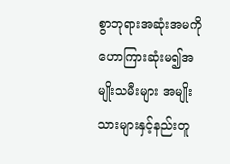စွာဘုရားအဆုံးအမကို ဟောကြားဆုံးမ၍အမျိုးသမီးများ အမျိုးသားများနှင့်နည်းတူ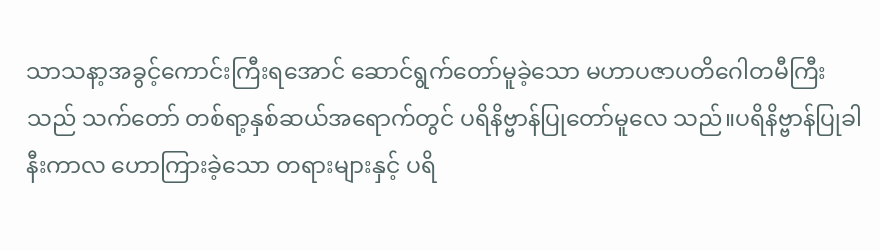သာသနာ့အခွင့်ကောင်းကြီးရအောင် ဆောင်ရွက်တော်မူခဲ့သော မဟာပဇာပတိဂေါတမီကြီးသည် သက်တော် တစ်ရာ့နှစ်ဆယ်အရောက်တွင် ပရိနိဗ္ဗာန်ပြုတော်မူလေ သည်။ပရိနိဗ္ဗာန်ပြုခါနီးကာလ ဟောကြားခဲ့သော တရားများနှင့် ပရိ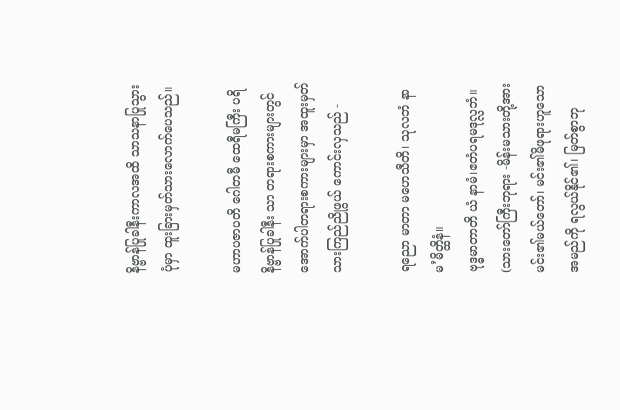နိဗ္ဗာန်ပြုခါနီးကာလအထိ သာသနာပြုသွားပုံမှာ ထူးခြားမှတ်သားလောက်ပေသည်။

မဟာပဇာပတိ ဂေါတမီ ထေရီမကြီး ပရိနိဗ္ဗာန်ပြုခါနီး သာ တရားစကားများတွင် အောက်ပါတရားစကားများမှာ အထူးမှတ်သားကြည်ညိုဖွယ် ကောင်းလှသည် -

ရညော မာတာ မဟေသီတိ၊ သုလဘံ နာမ’မိတ္ထိနံ။
ဗုဒ္ဓမာတာတိ ယံ နာမံ၊ဧတံပရမဒုလ္လဘံ။ (သားတော်ကြီးဘုရား -မိန်းမသားတို့အားမင်း၏မယ်တော်၊ မင်း၏မိဖုရားဟူသော အမည်ကို ရလွယ်နိုင်၏၊ မြတ်စွာဘု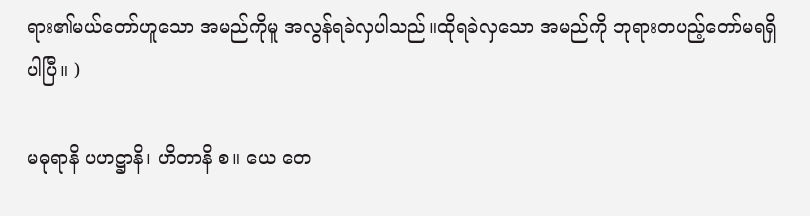ရား၏မယ်တော်ဟူသော အမည်ကိုမူ အလွန်ရခဲလှပါသည်။ထိုရခဲလှသော အမည်ကို ဘုရားတပည့်တော်မရရှိပါပြီ။ )

မဓုရာနိ ပဟဋ္ဌာနိ၊ ဟိတာနိ စ။ ယေ တေ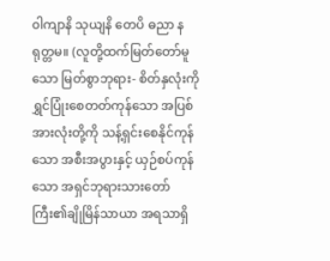၀ါကျာနိ သုယျနိ တေပိ ဓညာ နရုတ္တမ။ (လူတို့ထက်မြတ်တော်မူသော မြတ်စွာဘုရား- စိတ်နှလုံးကို ရွှင်ပြုံးစေတတ်ကုန်သော အပြစ်အားလုံးတို့ကို သန့်ရှင်းစေနိုင်ကုန်သော အစီးအပွားနှင့် ယှဉ်စပ်ကုန်သော အရှင်ဘုရားသားတော်ကြီး၏ချိုမြိန်သာယာ အရသာရှိ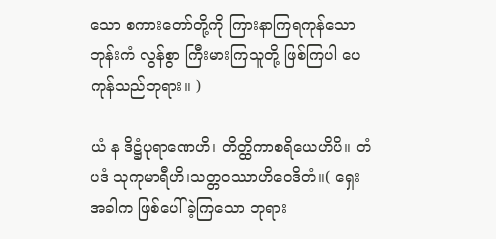သော စကားတော်တို့ကို ကြားနာကြရကုန်သော ဘုန်းကံ လွန်စွာ ကြီးမားကြသူတို့ ဖြစ်ကြပါ ပေကုန်သည်ဘုရား။ )

ယံ န ဒိဋ္ဌံပုရာဏေဟိ၊ တိတ္ထိကာစရိယေဟိပိ။ တံ ပဒံ သုကုမာရီဟိ၊သတ္တဝဿာဟိဝေဒိတံ။( ရှေးအခါက ဖြစ်ပေါ်ခဲ့ကြသော ဘုရား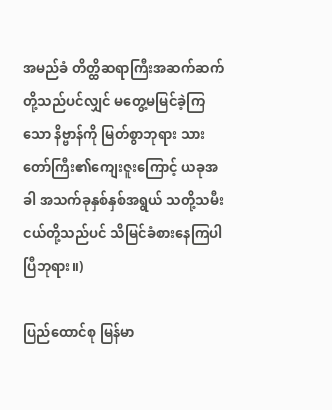အမည်ခံ တိတ္ထိဆရာကြီးအဆက်ဆက်တို့သည်ပင်လျှင် မတွေ့မမြင်ခဲ့ကြသော နိဗ္ဗာန်ကို မြတ်စွာဘုရား သားတော်ကြီး၏ကျေးဇူးကြောင့် ယခုအခါ အသက်ခုနှစ်နှစ်အရွယ် သတို့သမီးငယ်တို့သည်ပင် သိမြင်ခံစားနေကြပါပြီဘုရား။)

ပြည်ထောင်စု မြန်မာ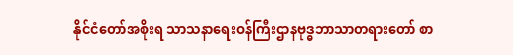နိုင်ငံတော်အစိုးရ သာသနာရေးဝန်ကြီးဌာနဗုဒ္ဓဘာသာတရားတော် စာ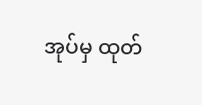အုပ်မှ ထုတ်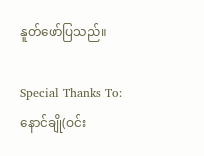နူတ်ဖော်ပြသည်။

Special Thanks To:
နောင်ချို(ဝင်း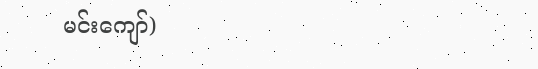မင်းကျော်)